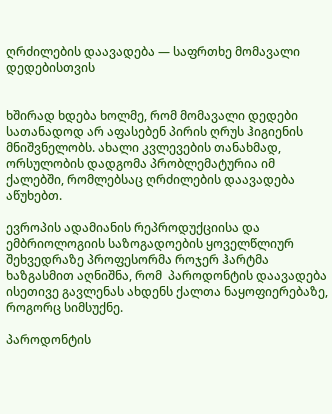ღრძილების დაავადება — საფრთხე მომავალი დედებისთვის


ხშირად ხდება ხოლმე, რომ მომავალი დედები სათანადოდ არ აფასებენ პირის ღრუს ჰიგიენის მნიშვნელობს. ახალი კვლევების თანახმად, ორსულობის დადგომა პრობლემატურია იმ ქალებში, რომლებსაც ღრძილების დაავადება აწუხებთ.

ევროპის ადამიანის რეპროდუქციისა და ემბრიოლოგიის საზოგადოების ყოველწლიურ შეხვედრაზე პროფესორმა როჯერ ჰარტმა ხაზგასმით აღნიშნა, რომ  პაროდონტის დაავადება ისეთივე გავლენას ახდენს ქალთა ნაყოფიერებაზე, როგორც სიმსუქნე.

პაროდონტის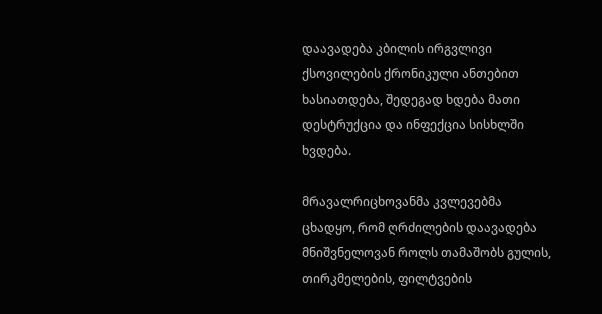დაავადება კბილის ირგვლივი ქსოვილების ქრონიკული ანთებით ხასიათდება, შედეგად ხდება მათი დესტრუქცია და ინფექცია სისხლში ხვდება.

მრავალრიცხოვანმა კვლევებმა ცხადყო, რომ ღრძილების დაავადება მნიშვნელოვან როლს თამაშობს გულის, თირკმელების, ფილტვების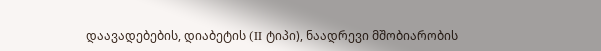დაავადებების, დიაბეტის (II ტიპი), ნაადრევი მშობიარობის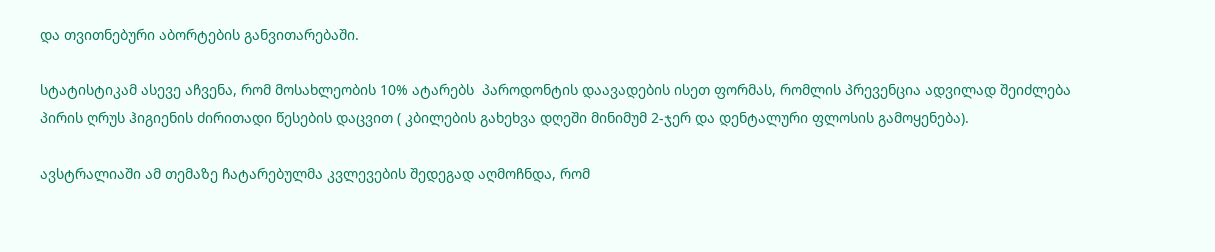და თვითნებური აბორტების განვითარებაში.

სტატისტიკამ ასევე აჩვენა, რომ მოსახლეობის 10% ატარებს  პაროდონტის დაავადების ისეთ ფორმას, რომლის პრევენცია ადვილად შეიძლება პირის ღრუს ჰიგიენის ძირითადი წესების დაცვით ( კბილების გახეხვა დღეში მინიმუმ 2-ჯერ და დენტალური ფლოსის გამოყენება).

ავსტრალიაში ამ თემაზე ჩატარებულმა კვლევების შედეგად აღმოჩნდა, რომ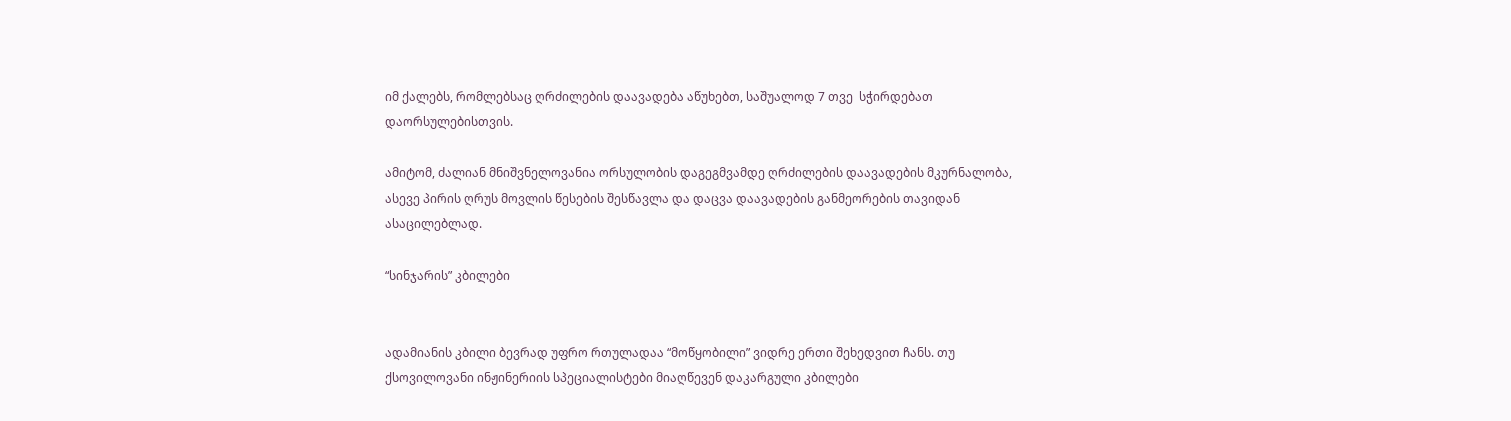იმ ქალებს, რომლებსაც ღრძილების დაავადება აწუხებთ, საშუალოდ 7 თვე  სჭირდებათ დაორსულებისთვის.

ამიტომ, ძალიან მნიშვნელოვანია ორსულობის დაგეგმვამდე ღრძილების დაავადების მკურნალობა, ასევე პირის ღრუს მოვლის წესების შესწავლა და დაცვა დაავადების განმეორების თავიდან ასაცილებლად.

“სინჯარის” კბილები


ადამიანის კბილი ბევრად უფრო რთულადაა “მოწყობილი” ვიდრე ერთი შეხედვით ჩანს. თუ ქსოვილოვანი ინჟინერიის სპეციალისტები მიაღწევენ დაკარგული კბილები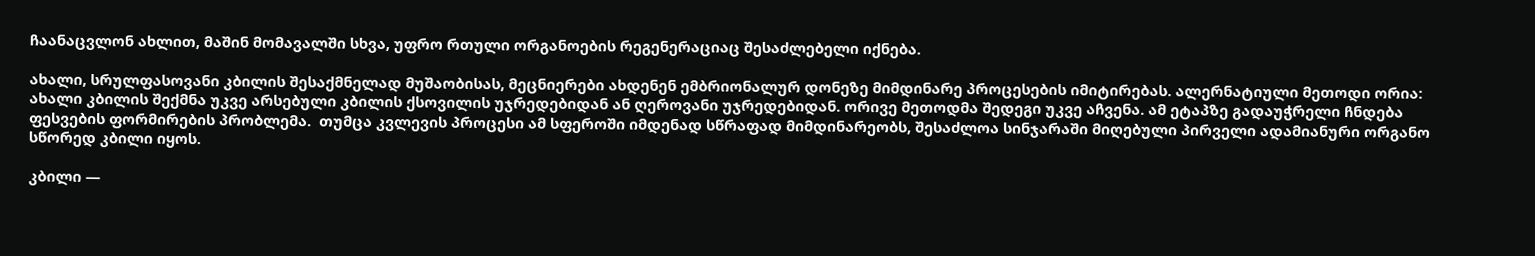ჩაანაცვლონ ახლით, მაშინ მომავალში სხვა, უფრო რთული ორგანოების რეგენერაციაც შესაძლებელი იქნება.

ახალი, სრულფასოვანი კბილის შესაქმნელად მუშაობისას, მეცნიერები ახდენენ ემბრიონალურ დონეზე მიმდინარე პროცესების იმიტირებას. ალერნატიული მეთოდი ორია: ახალი კბილის შექმნა უკვე არსებული კბილის ქსოვილის უჯრედებიდან ან ღეროვანი უჯრედებიდან. ორივე მეთოდმა შედეგი უკვე აჩვენა. ამ ეტაპზე გადაუჭრელი ჩნდება ფესვების ფორმირების პრობლემა.  თუმცა კვლევის პროცესი ამ სფეროში იმდენად სწრაფად მიმდინარეობს, შესაძლოა სინჯარაში მიღებული პირველი ადამიანური ორგანო სწორედ კბილი იყოს.

კბილი —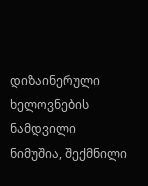დიზაინერული ხელოვნების ნამდვილი ნიმუშია, შექმნილი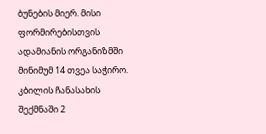ბუნების მიერ. მისი ფორმირებისთვის ადამიანის ორგანიზმში მინიმუმ 14 თვეა საჭირო. კბილის ჩანასახის შექმნაში 2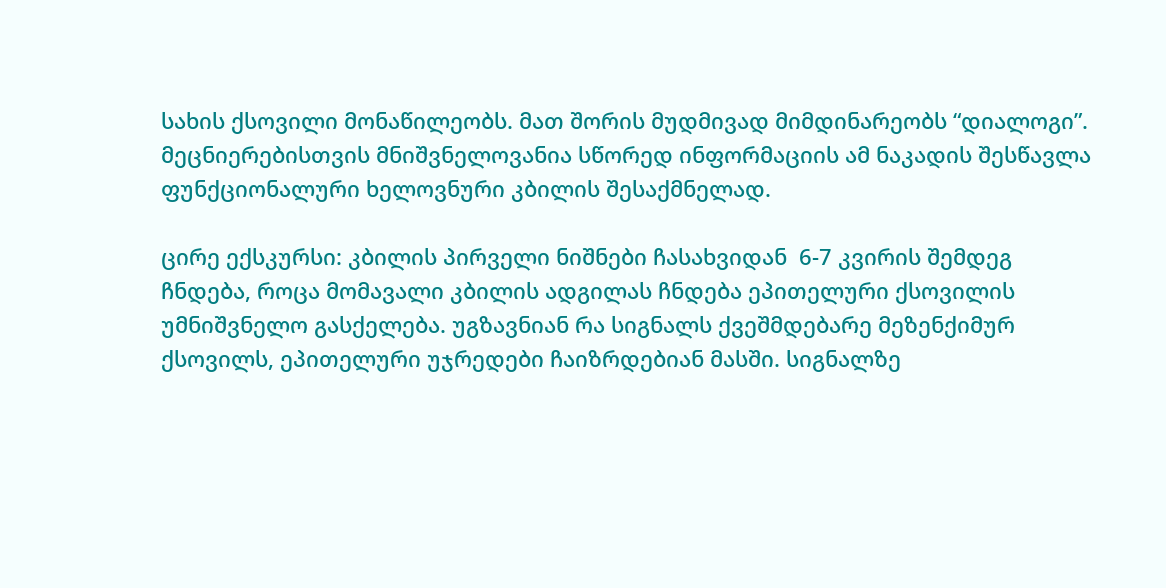სახის ქსოვილი მონაწილეობს. მათ შორის მუდმივად მიმდინარეობს “დიალოგი”. მეცნიერებისთვის მნიშვნელოვანია სწორედ ინფორმაციის ამ ნაკადის შესწავლა ფუნქციონალური ხელოვნური კბილის შესაქმნელად.

ცირე ექსკურსი: კბილის პირველი ნიშნები ჩასახვიდან  6-7 კვირის შემდეგ ჩნდება, როცა მომავალი კბილის ადგილას ჩნდება ეპითელური ქსოვილის უმნიშვნელო გასქელება. უგზავნიან რა სიგნალს ქვეშმდებარე მეზენქიმურ ქსოვილს, ეპითელური უჯრედები ჩაიზრდებიან მასში. სიგნალზე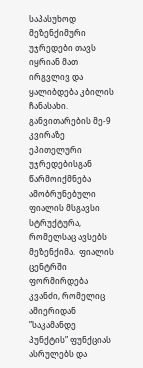საპასუხოდ მეზენქიმური უჯრედები თავს იყრიან მათ ირგვლივ და ყალიბდება კბილის ჩანასახი. განვითარების მე-9 კვირაზე ეპითელური უჯრედებისგან წარმოიქმნება ამობრუნებული ფიალის მსგავსი სტრუქტურა, რომელსაც ავსებს მეზენქიმა.  ფიალის ცენტრში ფორმირდება  კვანძი, რომელიც ამიერიდან  ”საკამანდე  პუნქტის” ფუნქციას ასრულებს და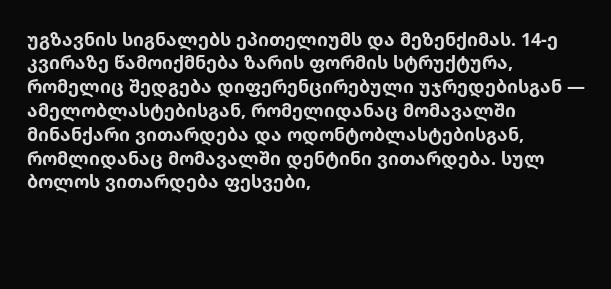უგზავნის სიგნალებს ეპითელიუმს და მეზენქიმას. 14-ე კვირაზე წამოიქმნება ზარის ფორმის სტრუქტურა, რომელიც შედგება დიფერენცირებული უჯრედებისგან — ამელობლასტებისგან, რომელიდანაც მომავალში მინანქარი ვითარდება და ოდონტობლასტებისგან, რომლიდანაც მომავალში დენტინი ვითარდება. სულ ბოლოს ვითარდება ფესვები,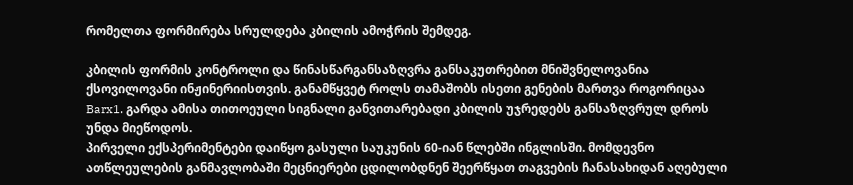რომელთა ფორმირება სრულდება კბილის ამოჭრის შემდეგ.

კბილის ფორმის კონტროლი და წინასწარგანსაზღვრა განსაკუთრებით მნიშვნელოვანია ქსოვილოვანი ინჟინერიისთვის. განამწყვეტ როლს თამაშობს ისეთი გენების მართვა როგორიცაა Barx1. გარდა ამისა თითოეული სიგნალი განვითარებადი კბილის უჯრედებს განსაზღვრულ დროს უნდა მიეწოდოს.
პირველი ექსპერიმენტები დაიწყო გასული საუკუნის 60-იან წლებში ინგლისში. მომდევნო ათწლეულების განმავლობაში მეცნიერები ცდილობდნენ შეერწყათ თაგვების ჩანასახიდან აღებული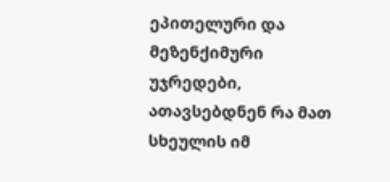ეპითელური და მეზენქიმური უჯრედები, ათავსებდნენ რა მათ სხეულის იმ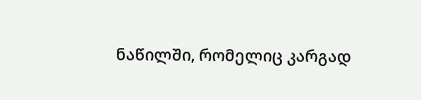ნაწილში, რომელიც კარგად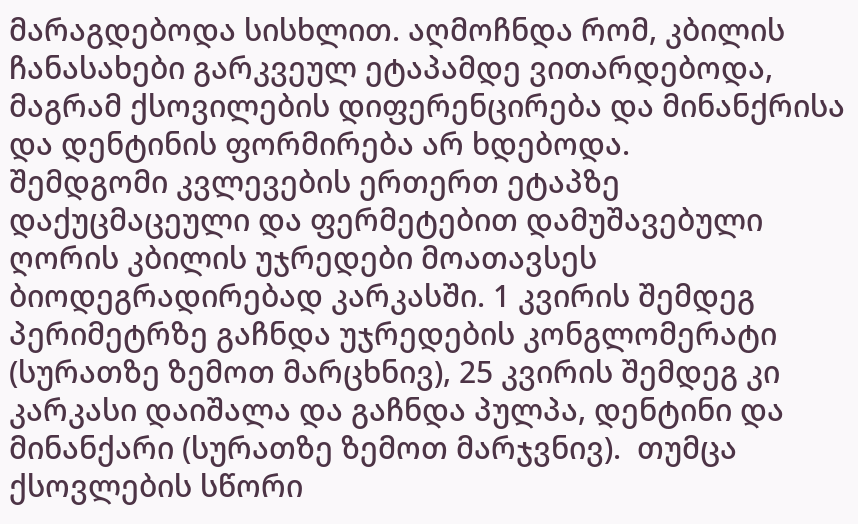მარაგდებოდა სისხლით. აღმოჩნდა რომ, კბილის ჩანასახები გარკვეულ ეტაპამდე ვითარდებოდა, მაგრამ ქსოვილების დიფერენცირება და მინანქრისა და დენტინის ფორმირება არ ხდებოდა.
შემდგომი კვლევების ერთერთ ეტაპზე დაქუცმაცეული და ფერმეტებით დამუშავებული ღორის კბილის უჯრედები მოათავსეს ბიოდეგრადირებად კარკასში. 1 კვირის შემდეგ პერიმეტრზე გაჩნდა უჯრედების კონგლომერატი (სურათზე ზემოთ მარცხნივ), 25 კვირის შემდეგ კი კარკასი დაიშალა და გაჩნდა პულპა, დენტინი და მინანქარი (სურათზე ზემოთ მარჯვნივ).  თუმცა ქსოვლების სწორი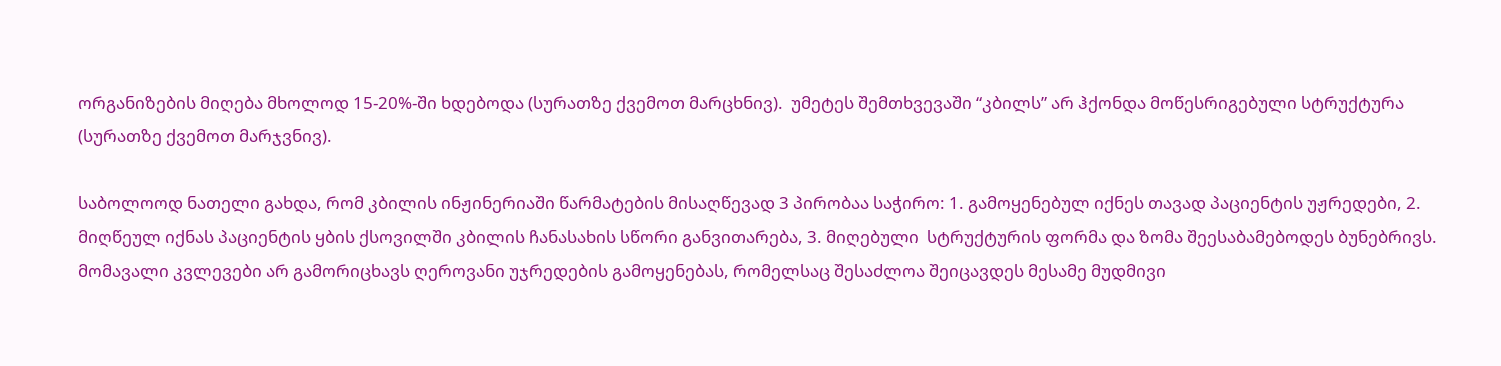ორგანიზების მიღება მხოლოდ 15-20%-ში ხდებოდა (სურათზე ქვემოთ მარცხნივ).  უმეტეს შემთხვევაში “კბილს” არ ჰქონდა მოწესრიგებული სტრუქტურა (სურათზე ქვემოთ მარჯვნივ).

საბოლოოდ ნათელი გახდა, რომ კბილის ინჟინერიაში წარმატების მისაღწევად 3 პირობაა საჭირო: 1. გამოყენებულ იქნეს თავად პაციენტის უჟრედები, 2. მიღწეულ იქნას პაციენტის ყბის ქსოვილში კბილის ჩანასახის სწორი განვითარება, 3. მიღებული  სტრუქტურის ფორმა და ზომა შეესაბამებოდეს ბუნებრივს.
მომავალი კვლევები არ გამორიცხავს ღეროვანი უჯრედების გამოყენებას, რომელსაც შესაძლოა შეიცავდეს მესამე მუდმივი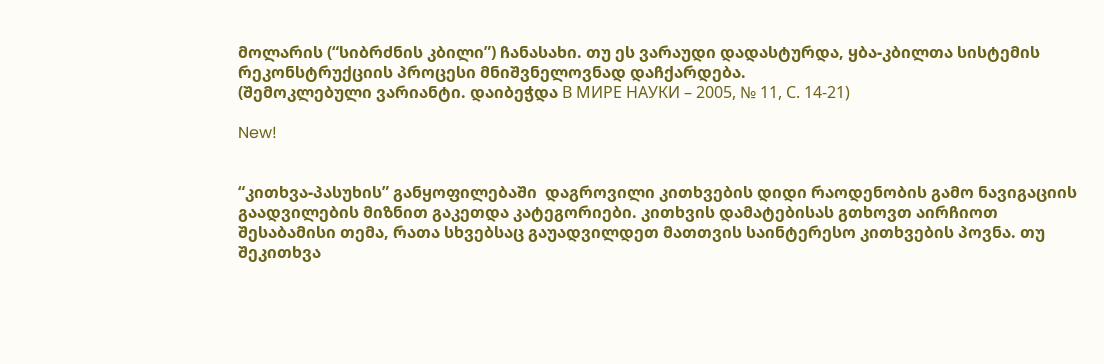მოლარის (“სიბრძნის კბილი”) ჩანასახი. თუ ეს ვარაუდი დადასტურდა, ყბა-კბილთა სისტემის რეკონსტრუქციის პროცესი მნიშვნელოვნად დაჩქარდება.
(შემოკლებული ვარიანტი. დაიბეჭდა В МИРЕ НАУКИ – 2005, № 11, С. 14-21)

New!


“კითხვა-პასუხის” განყოფილებაში  დაგროვილი კითხვების დიდი რაოდენობის გამო ნავიგაციის გაადვილების მიზნით გაკეთდა კატეგორიები. კითხვის დამატებისას გთხოვთ აირჩიოთ შესაბამისი თემა, რათა სხვებსაც გაუადვილდეთ მათთვის საინტერესო კითხვების პოვნა. თუ შეკითხვა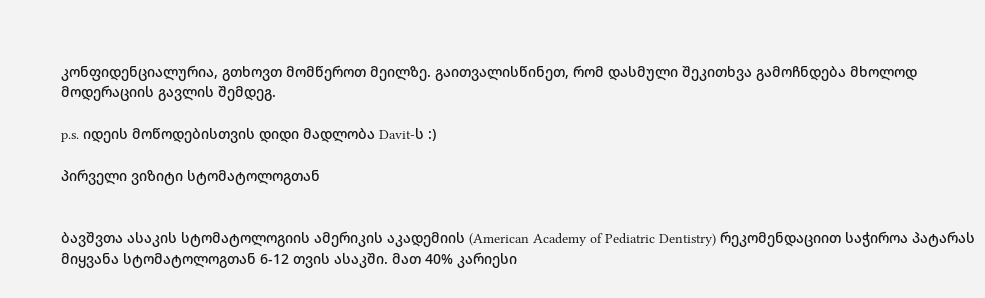კონფიდენციალურია, გთხოვთ მომწეროთ მეილზე. გაითვალისწინეთ, რომ დასმული შეკითხვა გამოჩნდება მხოლოდ მოდერაციის გავლის შემდეგ.

p.s. იდეის მოწოდებისთვის დიდი მადლობა Davit-ს :)

პირველი ვიზიტი სტომატოლოგთან


ბავშვთა ასაკის სტომატოლოგიის ამერიკის აკადემიის (American Academy of Pediatric Dentistry) რეკომენდაციით საჭიროა პატარას მიყვანა სტომატოლოგთან 6-12 თვის ასაკში. მათ 40% კარიესი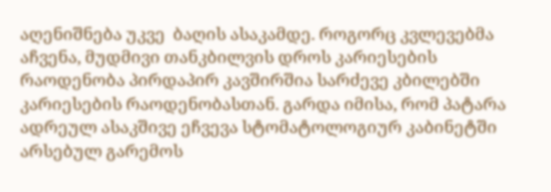აღენიშნება უკვე  ბაღის ასაკამდე. როგორც კვლევებმა აჩვენა, მუდმივი თანკბილვის დროს კარიესების რაოდენობა პირდაპირ კავშირშია სარძევე კბილებში კარიესების რაოდენობასთან. გარდა იმისა, რომ პატარა ადრეულ ასაკშივე ეჩვევა სტომატოლოგიურ კაბინეტში არსებულ გარემოს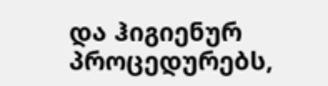და ჰიგიენურ პროცედურებს,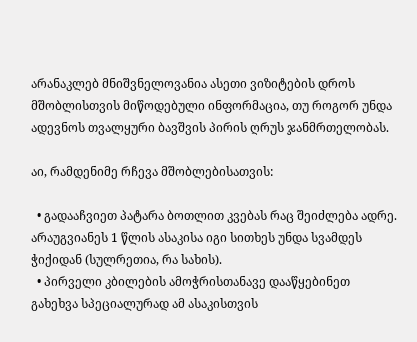არანაკლებ მნიშვნელოვანია ასეთი ვიზიტების დროს მშობლისთვის მიწოდებული ინფორმაცია, თუ როგორ უნდა ადევნოს თვალყური ბავშვის პირის ღრუს ჯანმრთელობას.

აი, რამდენიმე რჩევა მშობლებისათვის:

  • გადააჩვიეთ პატარა ბოთლით კვებას რაც შეიძლება ადრე. არაუგვიანეს 1 წლის ასაკისა იგი სითხეს უნდა სვამდეს ჭიქიდან (სულრეთია, რა სახის).
  • პირველი კბილების ამოჭრისთანავე დააწყებინეთ გახეხვა სპეციალურად ამ ასაკისთვის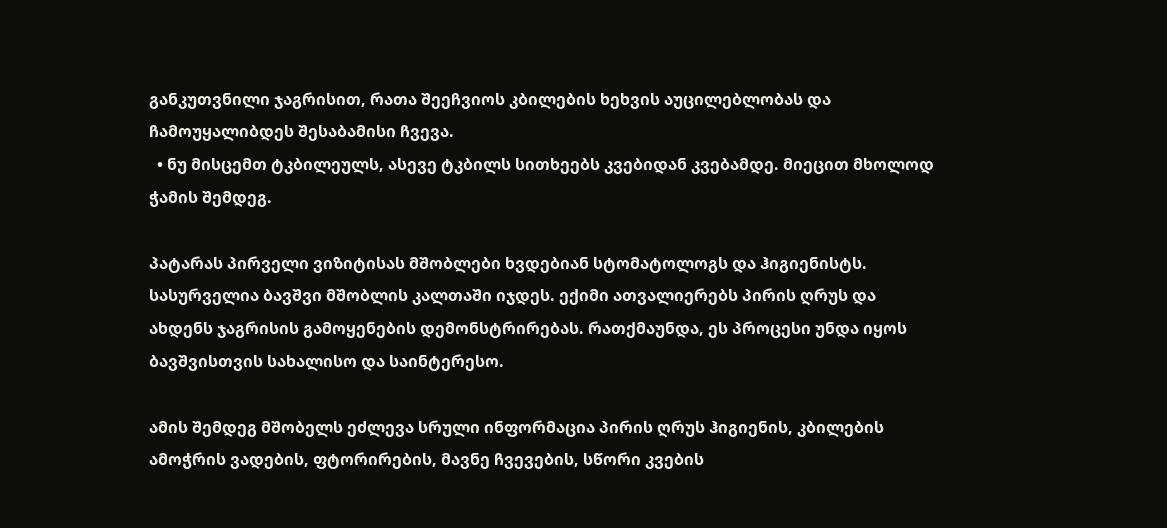განკუთვნილი ჯაგრისით, რათა შეეჩვიოს კბილების ხეხვის აუცილებლობას და ჩამოუყალიბდეს შესაბამისი ჩვევა.
  • ნუ მისცემთ ტკბილეულს, ასევე ტკბილს სითხეებს კვებიდან კვებამდე. მიეცით მხოლოდ ჭამის შემდეგ.

პატარას პირველი ვიზიტისას მშობლები ხვდებიან სტომატოლოგს და ჰიგიენისტს. სასურველია ბავშვი მშობლის კალთაში იჯდეს. ექიმი ათვალიერებს პირის ღრუს და ახდენს ჯაგრისის გამოყენების დემონსტრირებას. რათქმაუნდა, ეს პროცესი უნდა იყოს ბავშვისთვის სახალისო და საინტერესო.

ამის შემდეგ მშობელს ეძლევა სრული ინფორმაცია პირის ღრუს ჰიგიენის, კბილების ამოჭრის ვადების, ფტორირების, მავნე ჩვევების, სწორი კვების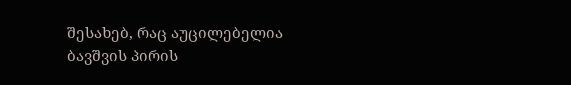შესახებ, რაც აუცილებელია ბავშვის პირის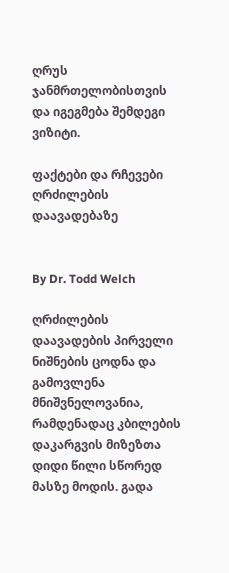ღრუს ჯანმრთელობისთვის და იგეგმება შემდეგი ვიზიტი.

ფაქტები და რჩევები ღრძილების დაავადებაზე


By Dr. Todd Welch

ღრძილების დაავადების პირველი ნიშნების ცოდნა და გამოვლენა მნიშვნელოვანია, რამდენადაც კბილების დაკარგვის მიზეზთა დიდი წილი სწორედ მასზე მოდის. გადა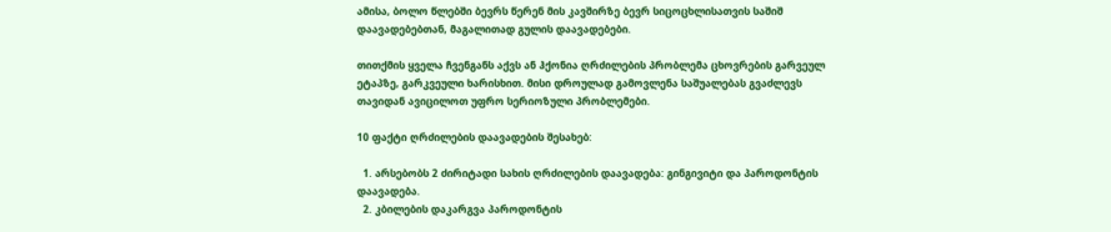ამისა, ბოლო წლებში ბევრს წერენ მის კავშირზე ბევრ სიცოცხლისათვის საშიშ დაავადებებთან, მაგალითად გულის დაავადებები.

თითქმის ყველა ჩვენგანს აქვს ან ჰქონია ღრძილების პრობლემა ცხოვრების გარვეულ ეტაპზე, გარკვეული ხარისხით. მისი დროულად გამოვლენა საშუალებას გვაძლევს თავიდან ავიცილოთ უფრო სერიოზული პრობლემები.

10 ფაქტი ღრძილების დაავადების შესახებ:

  1. არსებობს 2 ძირიტადი სახის ღრძილების დაავადება: გინგივიტი და პაროდონტის დაავადება.
  2. კბილების დაკარგვა პაროდონტის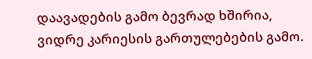დაავადების გამო ბევრად ხშირია, ვიდრე კარიესის გართულებების გამო.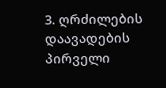3. ღრძილების დაავადების პირველი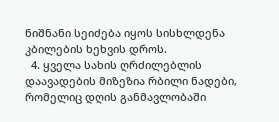ნიშნანი სეიძება იყოს სისხლდენა კბილების ხეხვის დროს.
  4. ყველა სახის ღრძილებლის დაავადების მიზეზია რბილი ნადები, რომელიც დღის განმავლობაში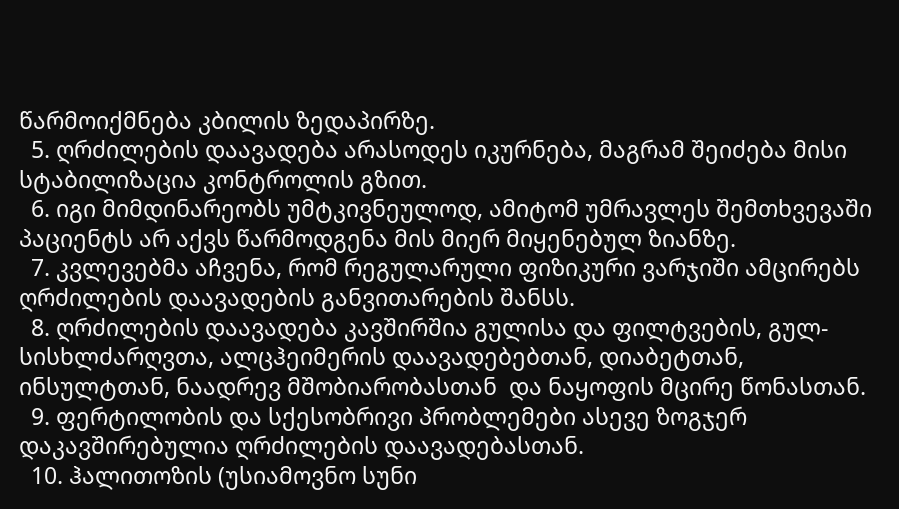წარმოიქმნება კბილის ზედაპირზე.
  5. ღრძილების დაავადება არასოდეს იკურნება, მაგრამ შეიძება მისი სტაბილიზაცია კონტროლის გზით.
  6. იგი მიმდინარეობს უმტკივნეულოდ, ამიტომ უმრავლეს შემთხვევაში პაციენტს არ აქვს წარმოდგენა მის მიერ მიყენებულ ზიანზე.
  7. კვლევებმა აჩვენა, რომ რეგულარული ფიზიკური ვარჯიში ამცირებს ღრძილების დაავადების განვითარების შანსს.
  8. ღრძილების დაავადება კავშირშია გულისა და ფილტვების, გულ-სისხლძარღვთა, ალცჰეიმერის დაავადებებთან, დიაბეტთან, ინსულტთან, ნაადრევ მშობიარობასთან  და ნაყოფის მცირე წონასთან.
  9. ფერტილობის და სქესობრივი პრობლემები ასევე ზოგჯერ დაკავშირებულია ღრძილების დაავადებასთან.
  10. ჰალითოზის (უსიამოვნო სუნი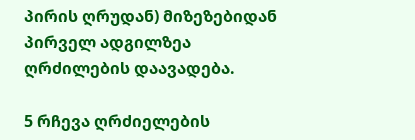პირის ღრუდან) მიზეზებიდან პირველ ადგილზეა ღრძილების დაავადება.

5 რჩევა ღრძიელების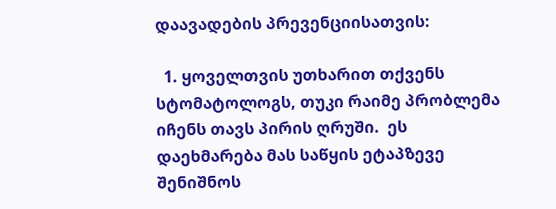დაავადების პრევენციისათვის:

  1. ყოველთვის უთხარით თქვენს სტომატოლოგს, თუკი რაიმე პრობლემა იჩენს თავს პირის ღრუში.  ეს დაეხმარება მას საწყის ეტაპზევე შენიშნოს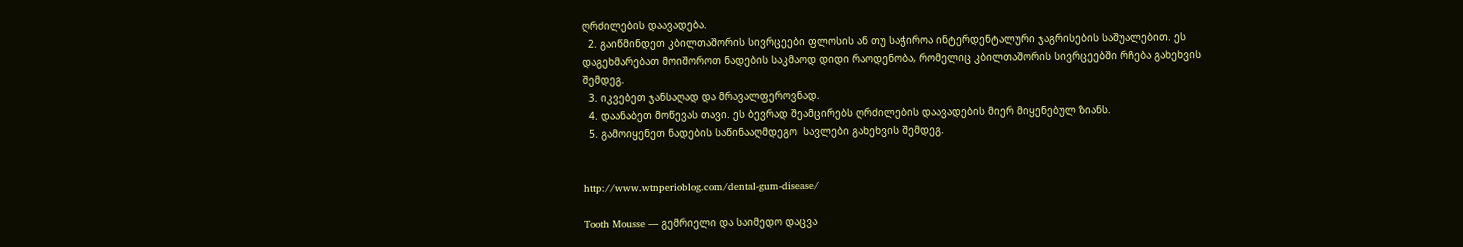ღრძილების დაავადება.
  2. გაიწმინდეთ კბილთაშორის სივრცეები ფლოსის ან თუ საჭიროა ინტერდენტალური ჯაგრისების საშუალებით. ეს დაგეხმარებათ მოიშოროთ ნადების საკმაოდ დიდი რაოდენობა, რომელიც კბილთაშორის სივრცეებში რჩება გახეხვის შემდეგ.
  3. იკვებეთ ჯანსაღად და მრავალფეროვნად.
  4. დაანაბეთ მოწევას თავი. ეს ბევრად შეამცირებს ღრძილების დაავადების მიერ მიყენებულ ზიანს.
  5. გამოიყენეთ ნადების საწინააღმდეგო  სავლები გახეხვის შემდეგ.


http://www.wtnperioblog.com/dental-gum-disease/

Tooth Mousse — გემრიელი და საიმედო დაცვა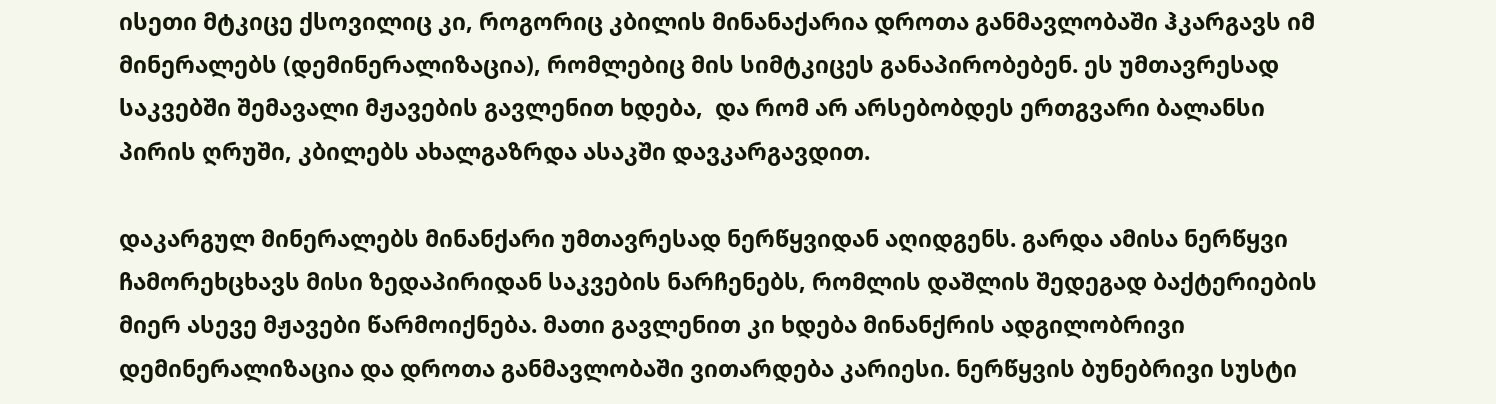ისეთი მტკიცე ქსოვილიც კი, როგორიც კბილის მინანაქარია დროთა განმავლობაში ჰკარგავს იმ მინერალებს (დემინერალიზაცია), რომლებიც მის სიმტკიცეს განაპირობებენ. ეს უმთავრესად საკვებში შემავალი მჟავების გავლენით ხდება,  და რომ არ არსებობდეს ერთგვარი ბალანსი პირის ღრუში, კბილებს ახალგაზრდა ასაკში დავკარგავდით.

დაკარგულ მინერალებს მინანქარი უმთავრესად ნერწყვიდან აღიდგენს. გარდა ამისა ნერწყვი ჩამორეხცხავს მისი ზედაპირიდან საკვების ნარჩენებს, რომლის დაშლის შედეგად ბაქტერიების მიერ ასევე მჟავები წარმოიქნება. მათი გავლენით კი ხდება მინანქრის ადგილობრივი დემინერალიზაცია და დროთა განმავლობაში ვითარდება კარიესი. ნერწყვის ბუნებრივი სუსტი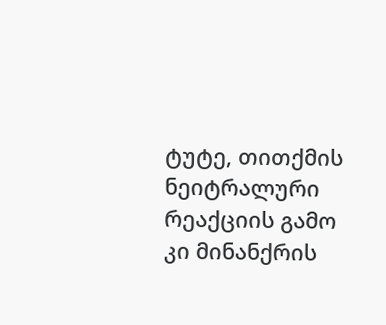ტუტე, თითქმის ნეიტრალური რეაქციის გამო კი მინანქრის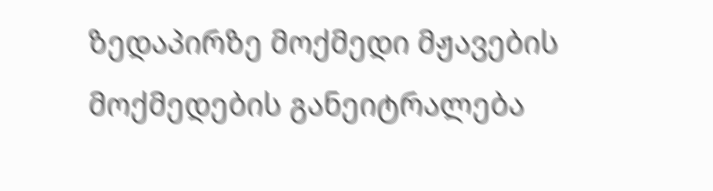ზედაპირზე მოქმედი მჟავების მოქმედების განეიტრალება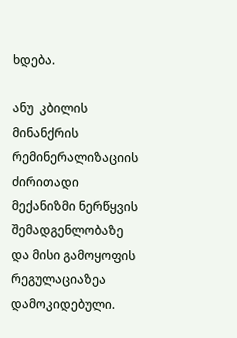ხდება.

ანუ  კბილის მინანქრის რემინერალიზაციის ძირითადი მექანიზმი ნერწყვის შემადგენლობაზე და მისი გამოყოფის რეგულაციაზეა დამოკიდებული.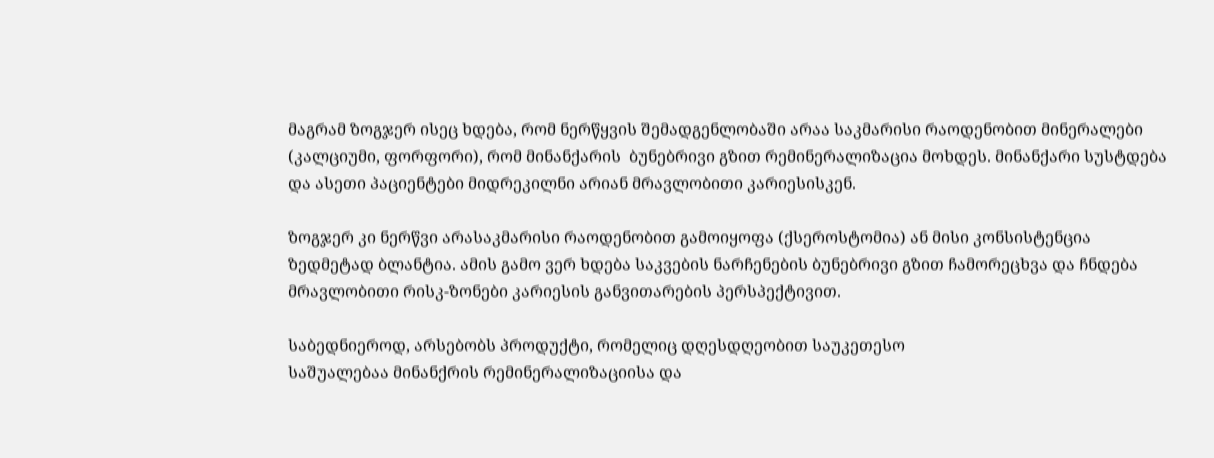მაგრამ ზოგჯერ ისეც ხდება, რომ ნერწყვის შემადგენლობაში არაა საკმარისი რაოდენობით მინერალები (კალციუმი, ფორფორი), რომ მინანქარის  ბუნებრივი გზით რემინერალიზაცია მოხდეს. მინანქარი სუსტდება და ასეთი პაციენტები მიდრეკილნი არიან მრავლობითი კარიესისკენ.

ზოგჯერ კი ნერწვი არასაკმარისი რაოდენობით გამოიყოფა (ქსეროსტომია) ან მისი კონსისტენცია ზედმეტად ბლანტია. ამის გამო ვერ ხდება საკვების ნარჩენების ბუნებრივი გზით ჩამორეცხვა და ჩნდება მრავლობითი რისკ-ზონები კარიესის განვითარების პერსპექტივით.

საბედნიეროდ, არსებობს პროდუქტი, რომელიც დღესდღეობით საუკეთესო
საშუალებაა მინანქრის რემინერალიზაციისა და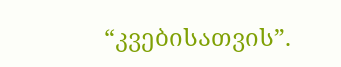“კვებისათვის”.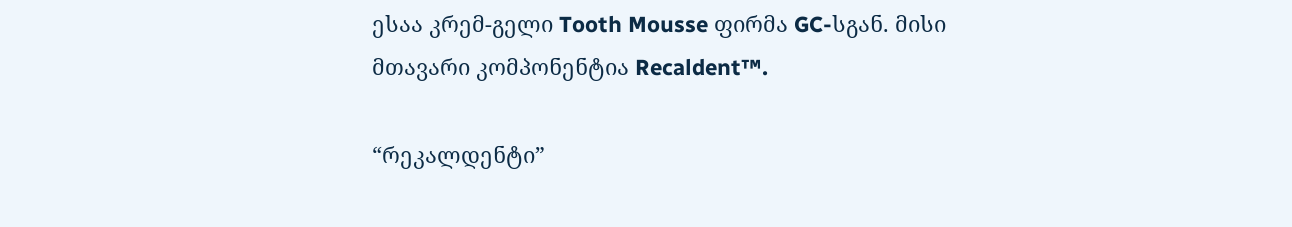ესაა კრემ-გელი Tooth Mousse ფირმა GC-სგან. მისი მთავარი კომპონენტია Recaldent™.

“რეკალდენტი”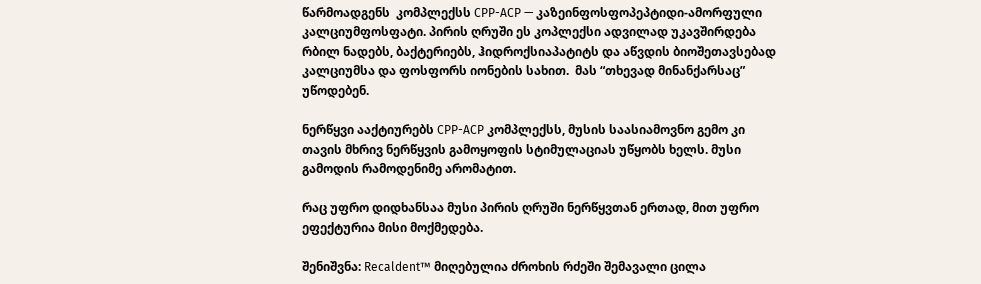წარმოადგენს  კომპლექსს СРР-АСР — კაზეინფოსფოპეპტიდი-ამორფული კალციუმფოსფატი. პირის ღრუში ეს კოპლექსი ადვილად უკავშირდება რბილ ნადებს, ბაქტერიებს, ჰიდროქსიაპატიტს და აწვდის ბიოშეთავსებად კალციუმსა და ფოსფორს იონების სახით.  მას “თხევად მინანქარსაც” უწოდებენ.

ნერწყვი ააქტიურებს СРР-АСР კომპლექსს, მუსის საასიამოვნო გემო კი თავის მხრივ ნერწყვის გამოყოფის სტიმულაციას უწყობს ხელს. მუსი გამოდის რამოდენიმე არომატით.

რაც უფრო დიდხანსაა მუსი პირის ღრუში ნერწყვთან ერთად, მით უფრო ეფექტურია მისი მოქმედება.

შენიშვნა: Recaldent™ მიღებულია ძროხის რძეში შემავალი ცილა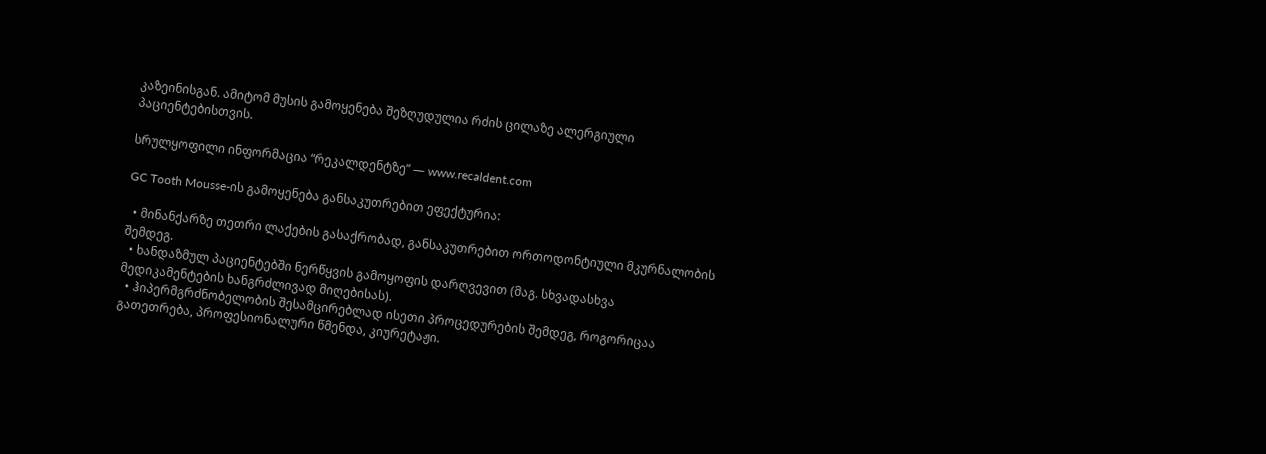კაზეინისგან. ამიტომ მუსის გამოყენება შეზღუდულია რძის ცილაზე ალერგიული პაციენტებისთვის.

სრულყოფილი ინფორმაცია “რეკალდენტზე” — www.recaldent.com

GC Tooth Mousse-ის გამოყენება განსაკუთრებით ეფექტურია:

  • მინანქარზე თეთრი ლაქების გასაქრობად, განსაკუთრებით ორთოდონტიული მკურნალობის შემდეგ.
  • ხანდაზმულ პაციენტებში ნერწყვის გამოყოფის დარღვევით (მაგ. სხვადასხვა მედიკამენტების ხანგრძლივად მიღებისას).
  • ჰიპერმგრძნობელობის შესამცირებლად ისეთი პროცედურების შემდეგ, როგორიცაა გათეთრება, პროფესიონალური წმენდა, კიურეტაჟი.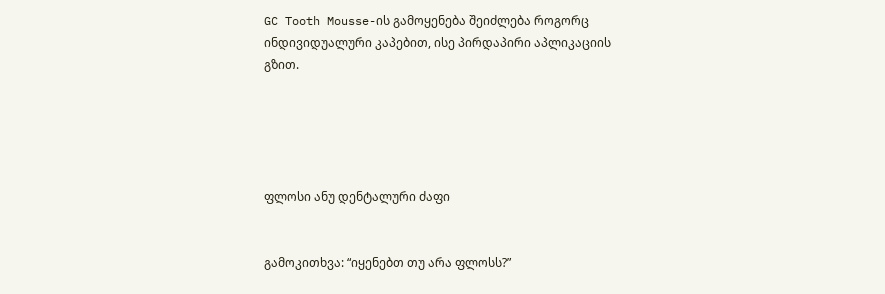GC Tooth Mousse-ის გამოყენება შეიძლება როგორც ინდივიდუალური კაპებით, ისე პირდაპირი აპლიკაციის გზით.





ფლოსი ანუ დენტალური ძაფი


გამოკითხვა: “იყენებთ თუ არა ფლოსს?”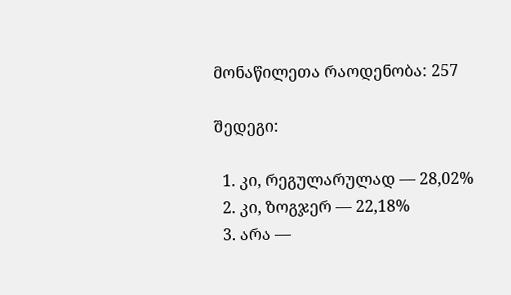მონაწილეთა რაოდენობა: 257

შედეგი:

  1. კი, რეგულარულად — 28,02%
  2. კი, ზოგჯერ — 22,18%
  3. არა —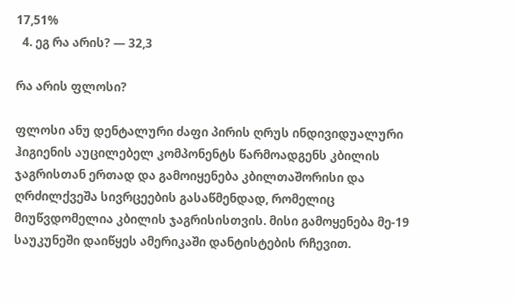17,51%
  4. ეგ რა არის? — 32,3

რა არის ფლოსი?

ფლოსი ანუ დენტალური ძაფი პირის ღრუს ინდივიდუალური ჰიგიენის აუცილებელ კომპონენტს წარმოადგენს კბილის ჯაგრისთან ერთად და გამოიყენება კბილთაშორისი და ღრძილქვეშა სივრცეების გასაწმენდად, რომელიც მიუწვდომელია კბილის ჯაგრისისთვის. მისი გამოყენება მე-19 საუკუნეში დაიწყეს ამერიკაში დანტისტების რჩევით.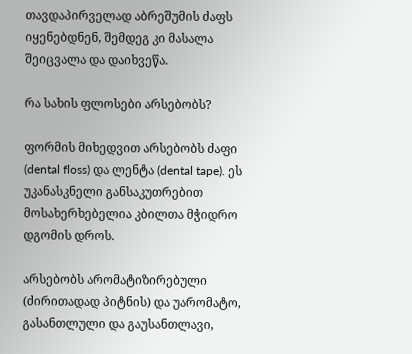თავდაპირველად აბრეშუმის ძაფს იყენებდნენ, შემდეგ კი მასალა შეიცვალა და დაიხვეწა.

რა სახის ფლოსები არსებობს?

ფორმის მიხედვით არსებობს ძაფი (dental floss) და ლენტა (dental tape). ეს უკანასკნელი განსაკუთრებით მოსახერხებელია კბილთა მჭიდრო დგომის დროს.

არსებობს არომატიზირებული (ძირითადად პიტნის) და უარომატო, გასანთლული და გაუსანთლავი,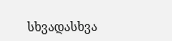სხვადასხვა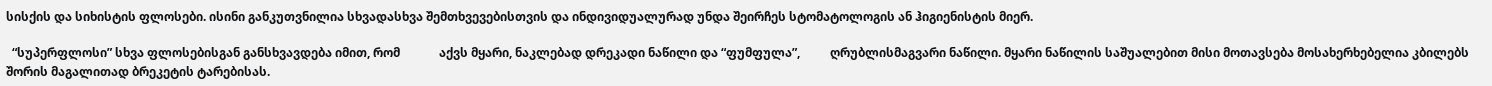სისქის და სიხისტის ფლოსები. ისინი განკუთვნილია სხვადასხვა შემთხვევებისთვის და ინდივიდუალურად უნდა შეირჩეს სტომატოლოგის ან ჰიგიენისტის მიერ.

  “სუპერფლოსი” სხვა ფლოსებისგან განსხვავდება იმით, რომ             აქვს მყარი, ნაკლებად დრეკადი ნაწილი და “ფუმფულა”,          ღრუბლისმაგვარი ნაწილი. მყარი ნაწილის საშუალებით მისი მოთავსება მოსახერხებელია კბილებს შორის მაგალითად ბრეკეტის ტარებისას.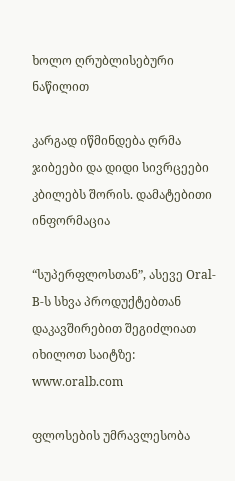ხოლო ღრუბლისებური ნაწილით

კარგად იწმინდება ღრმა ჯიბეები და დიდი სივრცეები კბილებს შორის. დამატებითი ინფორმაცია

“სუპერფლოსთან”, ასევე Oral-B-ს სხვა პროდუქტებთან დაკავშირებით შეგიძლიათ იხილოთ საიტზე: www.oralb.com

ფლოსების უმრავლესობა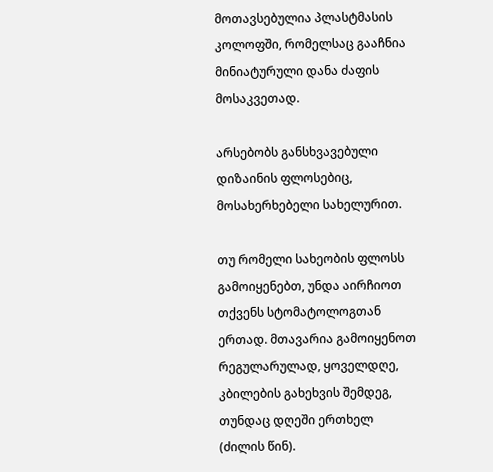მოთავსებულია პლასტმასის კოლოფში, რომელსაც გააჩნია მინიატურული დანა ძაფის მოსაკვეთად.

არსებობს განსხვავებული დიზაინის ფლოსებიც, მოსახერხებელი სახელურით.

თუ რომელი სახეობის ფლოსს გამოიყენებთ, უნდა აირჩიოთ თქვენს სტომატოლოგთან ერთად. მთავარია გამოიყენოთ რეგულარულად, ყოველდღე, კბილების გახეხვის შემდეგ, თუნდაც დღეში ერთხელ (ძილის წინ).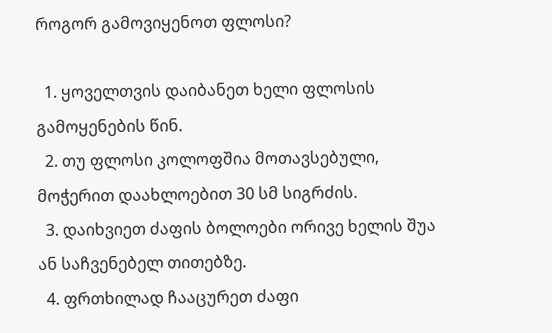როგორ გამოვიყენოთ ფლოსი?

  1. ყოველთვის დაიბანეთ ხელი ფლოსის გამოყენების წინ.
  2. თუ ფლოსი კოლოფშია მოთავსებული, მოჭერით დაახლოებით 30 სმ სიგრძის.
  3. დაიხვიეთ ძაფის ბოლოები ორივე ხელის შუა ან საჩვენებელ თითებზე.
  4. ფრთხილად ჩააცურეთ ძაფი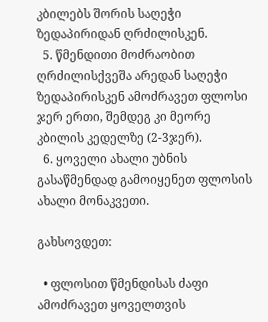კბილებს შორის საღეჭი ზედაპირიდან ღრძილისკენ.
  5. წმენდითი მოძრაობით ღრძილისქვეშა არედან საღეჭი ზედაპირისკენ ამოძრავეთ ფლოსი ჯერ ერთი, შემდეგ კი მეორე კბილის კედელზე (2-3ჯერ).
  6. ყოველი ახალი უბნის გასაწმენდად გამოიყენეთ ფლოსის ახალი მონაკვეთი.

გახსოვდეთ:

  • ფლოსით წმენდისას ძაფი ამოძრავეთ ყოველთვის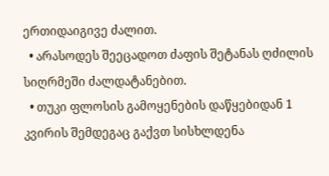ერთიდაიგივე ძალით.
  • არასოდეს შეეცადოთ ძაფის შეტანას ღძილის სიღრმეში ძალდატანებით.
  • თუკი ფლოსის გამოყენების დაწყებიდან 1 კვირის შემდეგაც გაქვთ სისხლდენა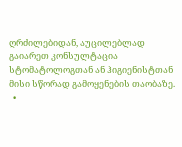ღრძილებიდან, აუცილებლად გაიარეთ კონსულტაცია სტომატოლოგთან ან ჰიგიენისტთან მისი სწორად გამოყენების თაობაზე.
  •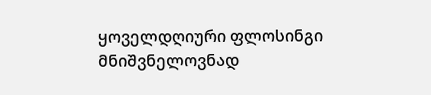ყოველდღიური ფლოსინგი მნიშვნელოვნად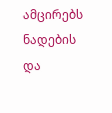ამცირებს ნადების და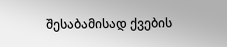შესაბამისად ქვების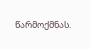წარმოქმნას.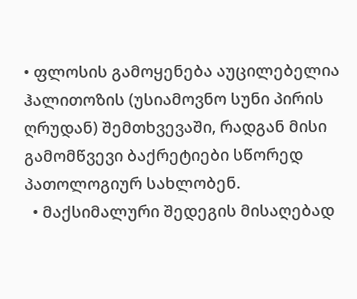• ფლოსის გამოყენება აუცილებელია ჰალითოზის (უსიამოვნო სუნი პირის ღრუდან) შემთხვევაში, რადგან მისი გამომწვევი ბაქრეტიები სწორედ პათოლოგიურ სახლობენ.
  • მაქსიმალური შედეგის მისაღებად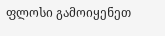ფლოსი გამოიყენეთ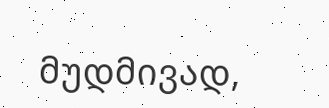მუდმივად,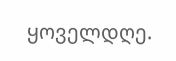ყოველდღე.